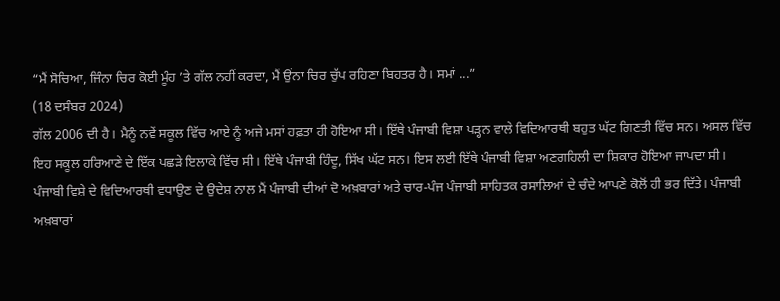“ਮੈਂ ਸੋਚਿਆ, ਜਿੰਨਾ ਚਿਰ ਕੋਈ ਮੂੰਹ ’ਤੇ ਗੱਲ ਨਹੀਂ ਕਰਦਾ, ਮੈਂ ਉਂਨਾ ਚਿਰ ਚੁੱਪ ਰਹਿਣਾ ਬਿਹਤਰ ਹੈ। ਸਮਾਂ ...”
(18 ਦਸੰਬਰ 2024)
ਗੱਲ 2006 ਦੀ ਹੈ। ਮੈਨੂੰ ਨਵੇਂ ਸਕੂਲ ਵਿੱਚ ਆਏ ਨੂੰ ਅਜੇ ਮਸਾਂ ਹਫ਼ਤਾ ਹੀ ਹੋਇਆ ਸੀ। ਇੱਥੇ ਪੰਜਾਬੀ ਵਿਸ਼ਾ ਪੜ੍ਹਨ ਵਾਲੇ ਵਿਦਿਆਰਥੀ ਬਹੁਤ ਘੱਟ ਗਿਣਤੀ ਵਿੱਚ ਸਨ। ਅਸਲ ਵਿੱਚ ਇਹ ਸਕੂਲ ਹਰਿਆਣੇ ਦੇ ਇੱਕ ਪਛੜੇ ਇਲਾਕੇ ਵਿੱਚ ਸੀ। ਇੱਥੇ ਪੰਜਾਬੀ ਹਿੰਦੂ, ਸਿੱਖ ਘੱਟ ਸਨ। ਇਸ ਲਈ ਇੱਥੇ ਪੰਜਾਬੀ ਵਿਸ਼ਾ ਅਣਗਹਿਲੀ ਦਾ ਸ਼ਿਕਾਰ ਹੋਇਆ ਜਾਪਦਾ ਸੀ।
ਪੰਜਾਬੀ ਵਿਸ਼ੇ ਦੇ ਵਿਦਿਆਰਥੀ ਵਧਾਉਣ ਦੇ ਉਦੇਸ਼ ਨਾਲ ਮੈਂ ਪੰਜਾਬੀ ਦੀਆਂ ਦੋ ਅਖ਼ਬਾਰਾਂ ਅਤੇ ਚਾਰ-ਪੰਜ ਪੰਜਾਬੀ ਸਾਹਿਤਕ ਰਸਾਲਿਆਂ ਦੇ ਚੰਦੇ ਆਪਣੇ ਕੋਲੋਂ ਹੀ ਭਰ ਦਿੱਤੇ। ਪੰਜਾਬੀ ਅਖ਼ਬਾਰਾਂ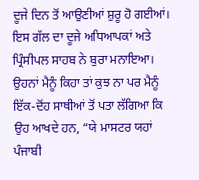ਦੂਜੇ ਦਿਨ ਤੋਂ ਆਉਣੀਆਂ ਸ਼ੁਰੂ ਹੋ ਗਈਆਂ। ਇਸ ਗੱਲ ਦਾ ਦੂਜੇ ਅਧਿਆਪਕਾਂ ਅਤੇ ਪ੍ਰਿੰਸੀਪਲ ਸਾਹਬ ਨੇ ਬੁਰਾ ਮਨਾਇਆ। ਉਹਨਾਂ ਮੈਨੂੰ ਕਿਹਾ ਤਾਂ ਕੁਝ ਨਾ ਪਰ ਮੈਨੂੰ ਇੱਕ-ਦੋਂਹ ਸਾਥੀਆਂ ਤੋਂ ਪਤਾ ਲੱਗਿਆ ਕਿ ਉਹ ਆਖਦੇ ਹਨ, “ਯੇ ਮਾਸਟਰ ਯਹਾਂ ਪੰਜਾਬੀ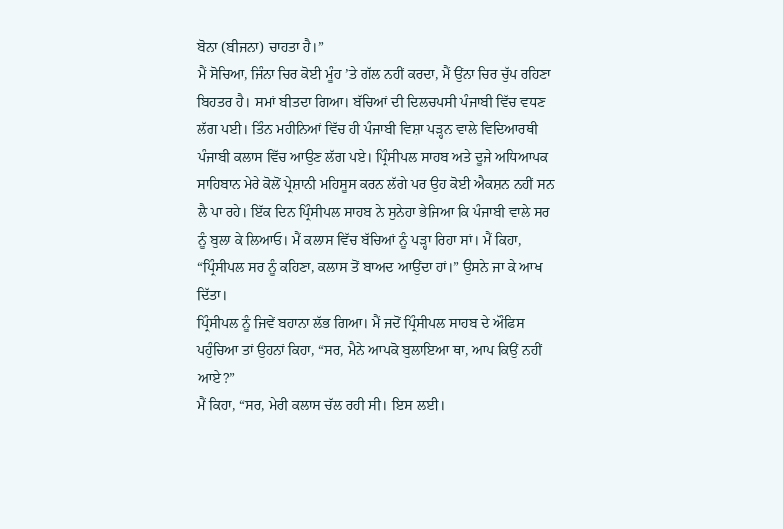ਬੋਨਾ (ਬੀਜਨਾ) ਚਾਹਤਾ ਹੈ।”
ਮੈਂ ਸੋਚਿਆ, ਜਿੰਨਾ ਚਿਰ ਕੋਈ ਮੂੰਹ ’ਤੇ ਗੱਲ ਨਹੀਂ ਕਰਦਾ, ਮੈਂ ਉਂਨਾ ਚਿਰ ਚੁੱਪ ਰਹਿਣਾ ਬਿਹਤਰ ਹੈ। ਸਮਾਂ ਬੀਤਦਾ ਗਿਆ। ਬੱਚਿਆਂ ਦੀ ਦਿਲਚਪਸੀ ਪੰਜਾਬੀ ਵਿੱਚ ਵਧਣ ਲੱਗ ਪਈ। ਤਿੰਨ ਮਹੀਨਿਆਂ ਵਿੱਚ ਹੀ ਪੰਜਾਬੀ ਵਿਸ਼ਾ ਪੜ੍ਹਨ ਵਾਲੇ ਵਿਦਿਆਰਥੀ ਪੰਜਾਬੀ ਕਲਾਸ ਵਿੱਚ ਆਉਣ ਲੱਗ ਪਏ। ਪ੍ਰਿੰਸੀਪਲ ਸਾਹਬ ਅਤੇ ਦੂਜੇ ਅਧਿਆਪਕ ਸਾਹਿਬਾਨ ਮੇਰੇ ਕੋਲੋਂ ਪ੍ਰੇਸ਼ਾਨੀ ਮਹਿਸੂਸ ਕਰਨ ਲੱਗੇ ਪਰ ਉਹ ਕੋਈ ਐਕਸ਼ਨ ਨਹੀਂ ਸਨ ਲੈ ਪਾ ਰਹੇ। ਇੱਕ ਦਿਨ ਪ੍ਰਿੰਸੀਪਲ ਸਾਹਬ ਨੇ ਸੁਨੇਹਾ ਭੇਜਿਆ ਕਿ ਪੰਜਾਬੀ ਵਾਲੇ ਸਰ ਨੂੰ ਬੁਲਾ ਕੇ ਲਿਆਓ। ਮੈਂ ਕਲਾਸ ਵਿੱਚ ਬੱਚਿਆਂ ਨੂੰ ਪੜ੍ਹਾ ਰਿਹਾ ਸਾਂ। ਮੈਂ ਕਿਹਾ, “ਪ੍ਰਿੰਸੀਪਲ ਸਰ ਨੂੰ ਕਹਿਣਾ, ਕਲਾਸ ਤੋਂ ਬਾਅਦ ਆਉਂਦਾ ਹਾਂ।” ਉਸਨੇ ਜਾ ਕੇ ਆਖ ਦਿੱਤਾ।
ਪ੍ਰਿੰਸੀਪਲ ਨੂੰ ਜਿਵੇਂ ਬਹਾਨਾ ਲੱਭ ਗਿਆ। ਮੈਂ ਜਦੋਂ ਪ੍ਰਿੰਸੀਪਲ ਸਾਹਬ ਦੇ ਔਫਿਸ ਪਹੁੰਚਿਆ ਤਾਂ ਉਹਨਾਂ ਕਿਹਾ, “ਸਰ, ਮੈਨੇ ਆਪਕੋ ਬੁਲਾਇਆ ਥਾ, ਆਪ ਕਿਉਂ ਨਹੀਂ ਆਏ?”
ਮੈਂ ਕਿਹਾ, “ਸਰ, ਮੇਰੀ ਕਲਾਸ ਚੱਲ ਰਹੀ ਸੀ। ਇਸ ਲਈ।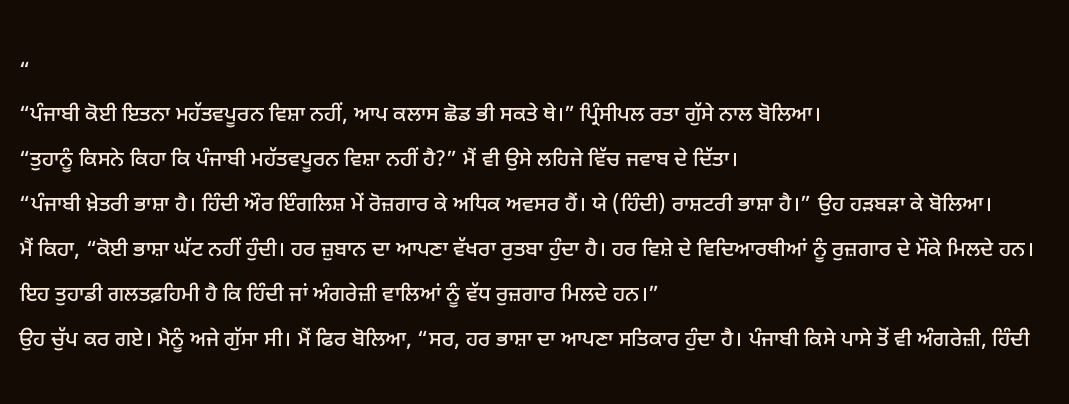“
“ਪੰਜਾਬੀ ਕੋਈ ਇਤਨਾ ਮਹੱਤਵਪੂਰਨ ਵਿਸ਼ਾ ਨਹੀਂ, ਆਪ ਕਲਾਸ ਛੋਡ ਭੀ ਸਕਤੇ ਥੇ।” ਪ੍ਰਿੰਸੀਪਲ ਰਤਾ ਗੁੱਸੇ ਨਾਲ ਬੋਲਿਆ।
“ਤੁਹਾਨੂੰ ਕਿਸਨੇ ਕਿਹਾ ਕਿ ਪੰਜਾਬੀ ਮਹੱਤਵਪੂਰਨ ਵਿਸ਼ਾ ਨਹੀਂ ਹੈ?” ਮੈਂ ਵੀ ਉਸੇ ਲਹਿਜੇ ਵਿੱਚ ਜਵਾਬ ਦੇ ਦਿੱਤਾ।
“ਪੰਜਾਬੀ ਖ਼ੇਤਰੀ ਭਾਸ਼ਾ ਹੈ। ਹਿੰਦੀ ਔਰ ਇੰਗਲਿਸ਼ ਮੇਂ ਰੋਜ਼ਗਾਰ ਕੇ ਅਧਿਕ ਅਵਸਰ ਹੈਂ। ਯੇ (ਹਿੰਦੀ) ਰਾਸ਼ਟਰੀ ਭਾਸ਼ਾ ਹੈ।” ਉਹ ਹੜਬੜਾ ਕੇ ਬੋਲਿਆ।
ਮੈਂ ਕਿਹਾ, “ਕੋਈ ਭਾਸ਼ਾ ਘੱਟ ਨਹੀਂ ਹੁੰਦੀ। ਹਰ ਜ਼ੁਬਾਨ ਦਾ ਆਪਣਾ ਵੱਖਰਾ ਰੁਤਬਾ ਹੁੰਦਾ ਹੈ। ਹਰ ਵਿਸ਼ੇ ਦੇ ਵਿਦਿਆਰਥੀਆਂ ਨੂੰ ਰੁਜ਼ਗਾਰ ਦੇ ਮੌਕੇ ਮਿਲਦੇ ਹਨ। ਇਹ ਤੁਹਾਡੀ ਗਲਤਫ਼ਹਿਮੀ ਹੈ ਕਿ ਹਿੰਦੀ ਜਾਂ ਅੰਗਰੇਜ਼ੀ ਵਾਲਿਆਂ ਨੂੰ ਵੱਧ ਰੁਜ਼ਗਾਰ ਮਿਲਦੇ ਹਨ।”
ਉਹ ਚੁੱਪ ਕਰ ਗਏ। ਮੈਨੂੰ ਅਜੇ ਗੁੱਸਾ ਸੀ। ਮੈਂ ਫਿਰ ਬੋਲਿਆ, “ਸਰ, ਹਰ ਭਾਸ਼ਾ ਦਾ ਆਪਣਾ ਸਤਿਕਾਰ ਹੁੰਦਾ ਹੈ। ਪੰਜਾਬੀ ਕਿਸੇ ਪਾਸੇ ਤੋਂ ਵੀ ਅੰਗਰੇਜ਼ੀ, ਹਿੰਦੀ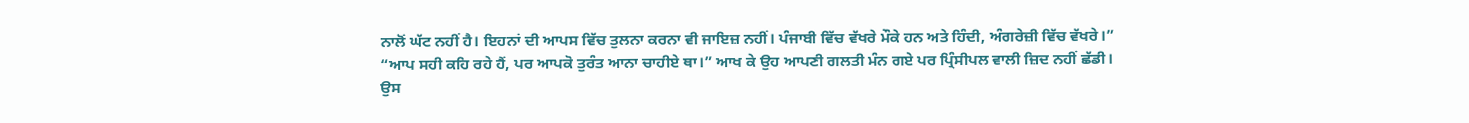ਨਾਲੋਂ ਘੱਟ ਨਹੀਂ ਹੈ। ਇਹਨਾਂ ਦੀ ਆਪਸ ਵਿੱਚ ਤੁਲਨਾ ਕਰਨਾ ਵੀ ਜਾਇਜ਼ ਨਹੀਂ। ਪੰਜਾਬੀ ਵਿੱਚ ਵੱਖਰੇ ਮੌਕੇ ਹਨ ਅਤੇ ਹਿੰਦੀ, ਅੰਗਰੇਜ਼ੀ ਵਿੱਚ ਵੱਖਰੇ।”
“ਆਪ ਸਹੀ ਕਹਿ ਰਹੇ ਹੈਂ, ਪਰ ਆਪਕੋ ਤੁਰੰਤ ਆਨਾ ਚਾਹੀਏ ਥਾ।” ਆਖ ਕੇ ਉਹ ਆਪਣੀ ਗਲਤੀ ਮੰਨ ਗਏ ਪਰ ਪ੍ਰਿੰਸੀਪਲ ਵਾਲੀ ਜ਼ਿਦ ਨਹੀਂ ਛੱਡੀ।
ਉਸ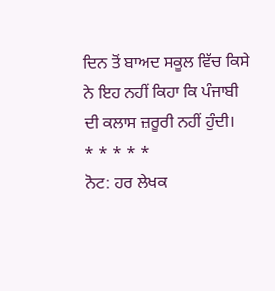ਦਿਨ ਤੋਂ ਬਾਅਦ ਸਕੂਲ ਵਿੱਚ ਕਿਸੇ ਨੇ ਇਹ ਨਹੀਂ ਕਿਹਾ ਕਿ ਪੰਜਾਬੀ ਦੀ ਕਲਾਸ ਜ਼ਰੂਰੀ ਨਹੀਂ ਹੁੰਦੀ।
* * * * *
ਨੋਟ: ਹਰ ਲੇਖਕ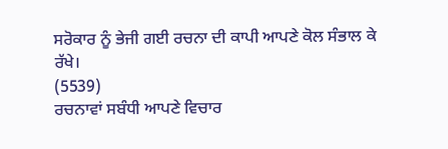ਸਰੋਕਾਰ ਨੂੰ ਭੇਜੀ ਗਈ ਰਚਨਾ ਦੀ ਕਾਪੀ ਆਪਣੇ ਕੋਲ ਸੰਭਾਲ ਕੇ ਰੱਖੇ।
(5539)
ਰਚਨਾਵਾਂ ਸਬੰਧੀ ਆਪਣੇ ਵਿਚਾਰ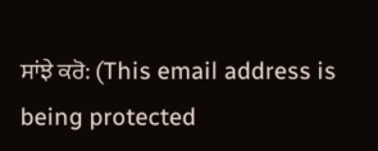ਸਾਂਝੇ ਕਰੋ: (This email address is being protected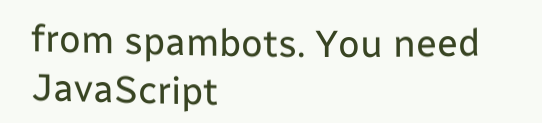from spambots. You need JavaScript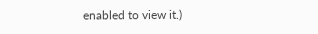enabled to view it.)